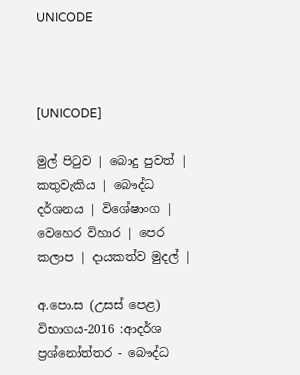UNICODE



[UNICODE]

මුල් පිටුව | බොදු පුවත් | කතුවැකිය | බෞද්ධ දර්ශනය | විශේෂාංග | වෙහෙර විහාර | පෙර කලාප | දායකත්ව මුදල් |

අ.පො.ස (උසස් පෙළ) විභාගය-2016 :ආදර්ශ ප්‍රශ්නෝත්තර - බෞද්ධ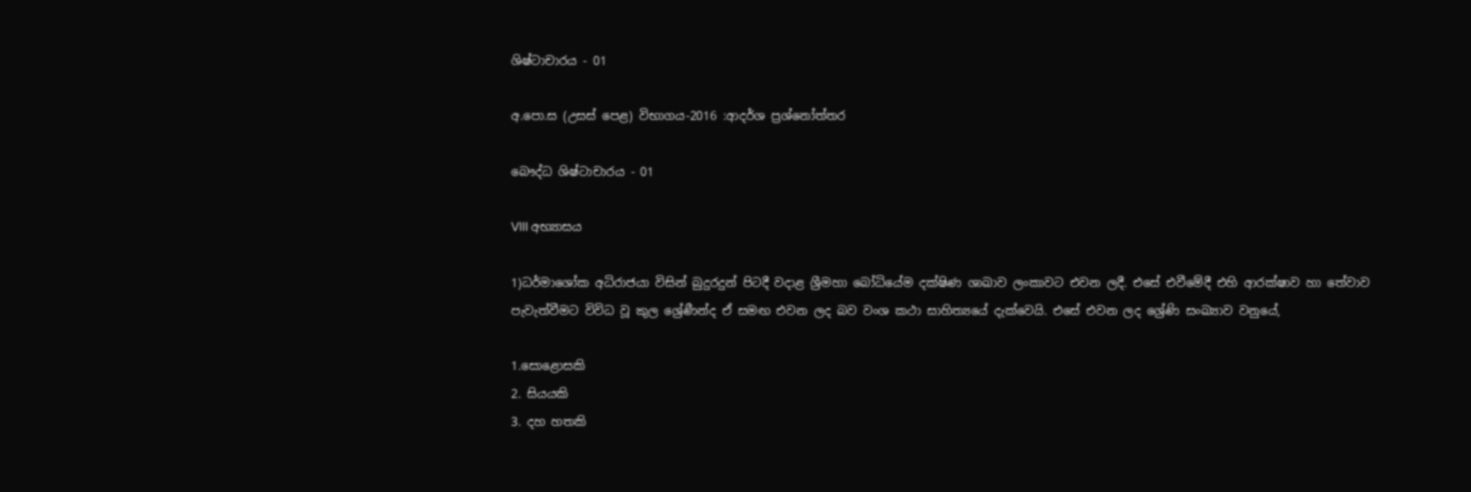ශිෂ්ටාචාරය - 01

අ.පො.ස (උසස් පෙළ) විභාගය-2016 :ආදර්ශ ප්‍රශ්නෝත්තර

බෞද්ධ ශිෂ්ටාචාරය - 01

VIII අභ්‍යාසය

1)ධර්මාශෝක අධිරාජයා විසින් බුදුරදුන් පිටදී වදාළ ශ්‍රීමහා බෝධියේම දක්ෂිණ ශාඛාව ලංකාවට එවන ලදී. එසේ එවීමේදී එහි ආරක්ෂාව හා තේවාව පැවැත්වීමට විවිධ වූ කුල ශ්‍රේණීන්ද ඒ සමඟ එවන ලද බව වංශ කථා සාහිත්‍යයේ දැක්වෙයි. එසේ එවන ලද ශ්‍රේණි සංඛ්‍යාව වනුයේ,

1.සොළොසකි
2. සියයකි
3. දහ හතකි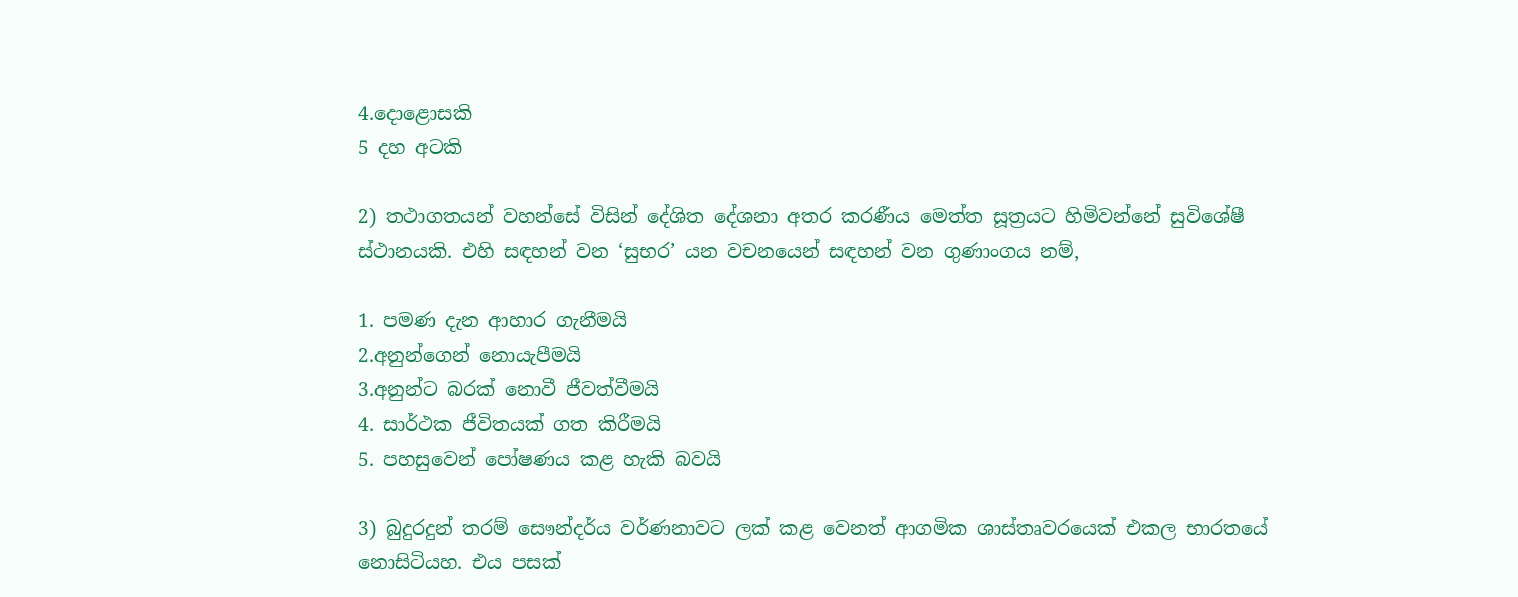4.දොළොසකි
5 දහ අටකි

2) තථාගතයන් වහන්සේ විසින් දේශිත දේශනා අතර කරණීය මෙත්ත සූත්‍රයට හිමිවන්නේ සුවිශේෂී ස්ථානයකි. එහි සඳහන් වන ‘සුභර’ යන වචනයෙන් සඳහන් වන ගුණාංගය නම්,

1. පමණ දැන ආහාර ගැනීමයි
2.අනුන්ගෙන් නොයැපීමයි
3.අනුන්ට බරක් නොවී ජීවත්වීමයි
4. සාර්ථක ජීවිතයක් ගත කිරීමයි
5. පහසුවෙන් පෝෂණය කළ හැකි බවයි

3) බුදුරදුන් තරම් සෞන්දර්ය වර්ණනාවට ලක් කළ වෙනත් ආගමික ශාස්තෘවරයෙක් එකල භාරතයේ නොසිටියහ. එය පසක්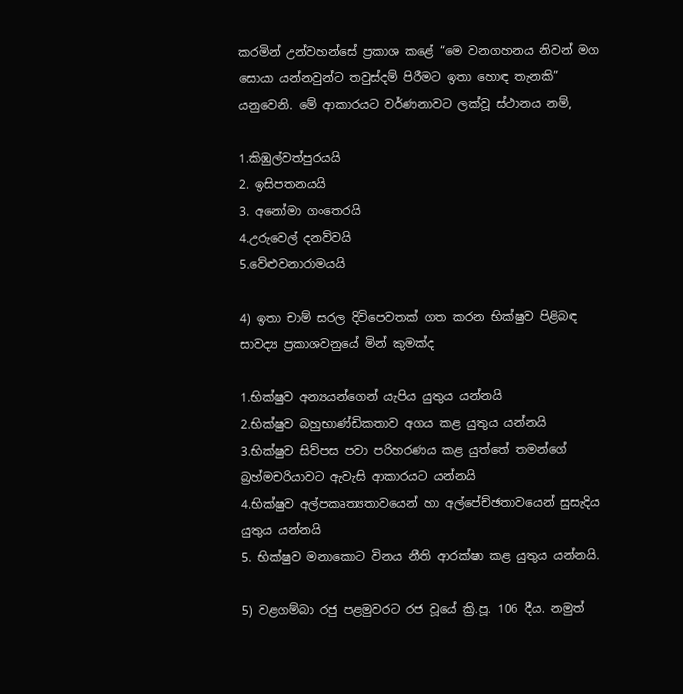කරමින් උන්වහන්සේ ප්‍රකාශ කළේ “මෙ වනගහනය නිවන් මග සොයා යන්නවුන්ට තවුස්දම් පිරීමට ඉතා හොඳ තැනකි” යනුවෙනි. මේ ආකාරයට වර්ණනාවට ලක්වූ ස්ථානය නම්,

1.කිඹුල්වත්පුරයයි
2. ඉසිපතනයයි
3. අනෝමා ගංතෙරයි
4.උරුවෙල් දනව්වයි
5.වේළුවනාරාමයයි

4) ඉතා චාම් සරල දිවිපෙවතක් ගත කරන භික්ෂුව පිළිබඳ සාවද්‍ය ප්‍රකාශවනුයේ මින් කුමක්ද

1.භික්ෂුව අන්‍යයන්ගෙන් යැපිය යුතුය යන්නයි
2.භික්ෂුව බහුභාණ්ඩිකතාව අගය කළ යුතුය යන්නයි
3.භික්ෂුව සිව්පස පවා පරිහරණය කළ යුත්තේ තමන්ගේ බ්‍රහ්මචරියාවට ඇවැසි ආකාරයට යන්නයි
4.භික්ෂුව අල්පකෘත්‍යතාවයෙන් හා අල්පේච්ඡතාවයෙන් සුසැදිය යුතුය යන්නයි
5. භික්ෂුව මනාකොට විනය නීති ආරක්ෂා කළ යුතුය යන්නයි.

5) වළගම්බා රජු පළමුවරට රජ වූයේ ක්‍රි.පූ. 106 දීය. නමුත්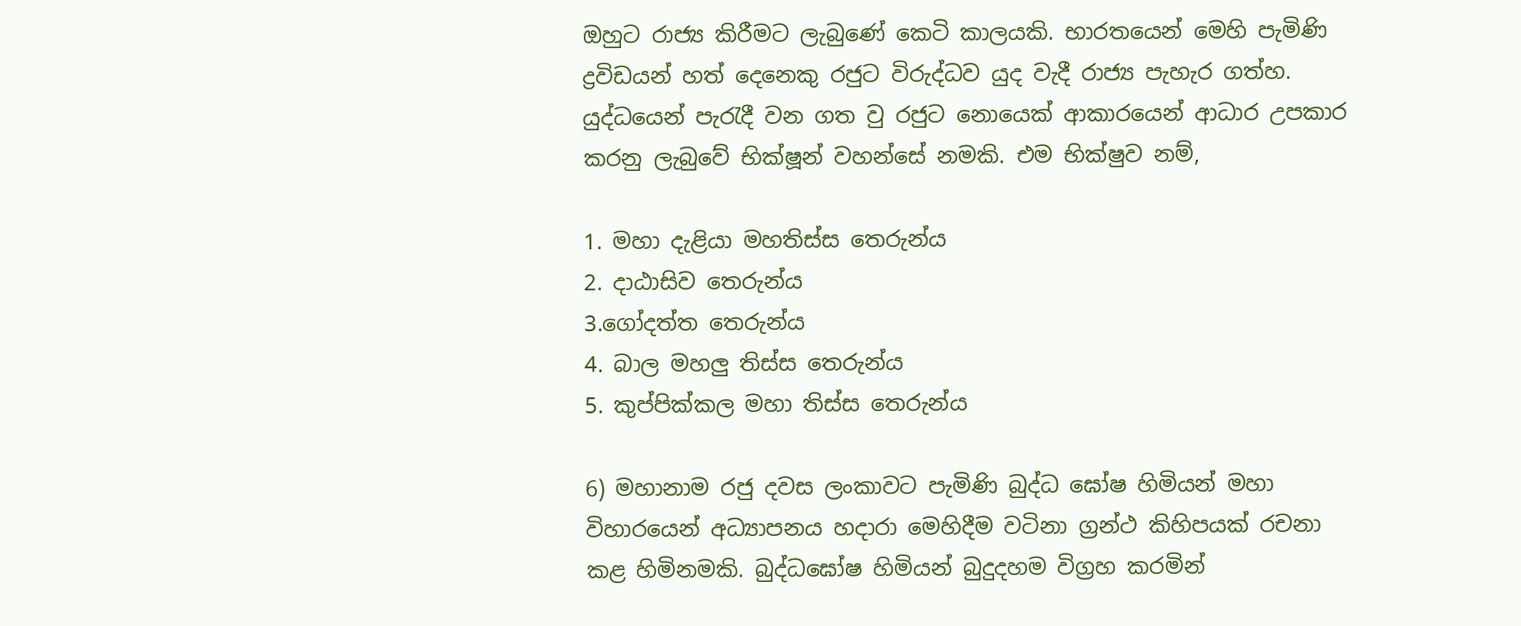ඔහුට රාජ්‍ය කිරීමට ලැබුණේ කෙටි කාලයකි. භාරතයෙන් මෙහි පැමිණි ද්‍රවිඩයන් හත් දෙනෙකු රජුට විරුද්ධව යුද වැදී රාජ්‍ය පැහැර ගත්හ. යුද්ධයෙන් පැරැදී වන ගත වු රජුට නොයෙක් ආකාරයෙන් ආධාර උපකාර කරනු ලැබුවේ භික්ෂූන් වහන්සේ නමකි. එම භික්ෂුව නම්,

1. මහා දැළියා මහතිස්ස තෙරුන්ය
2. දාඨාසිව තෙරුන්ය
3.ගෝදත්ත තෙරුන්ය
4. බාල මහලු තිස්ස තෙරුන්ය
5. කුප්පික්කල මහා තිස්ස තෙරුන්ය

6) මහානාම රජු දවස ලංකාවට පැමිණි බුද්ධ ඝෝෂ හිමියන් මහා විහාරයෙන් අධ්‍යාපනය හදාරා මෙහිදීම වටිනා ග්‍රන්ථ කිහිපයක් රචනා කළ හිමිනමකි. බුද්ධඝෝෂ හිමියන් බුදුදහම විග්‍රහ කරමින්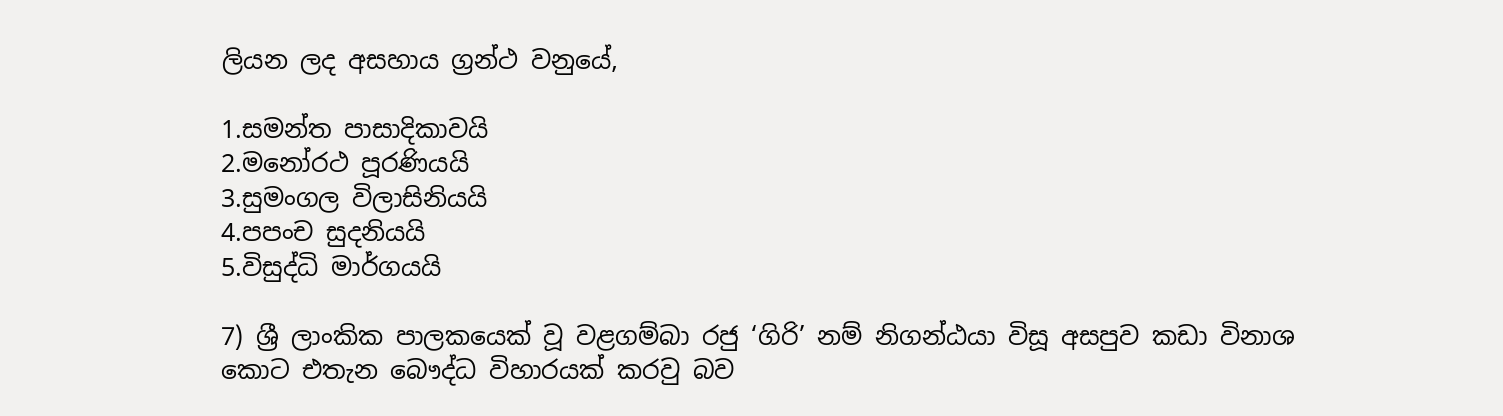ලියන ලද අසහාය ග්‍රන්ථ වනුයේ,

1.සමන්ත පාසාදිකාවයි
2.මනෝරථ පූරණියයි
3.සුමංගල විලාසිනියයි
4.පපංච සුදනියයි
5.විසුද්ධි මාර්ගයයි

7) ශ්‍රී ලාංකික පාලකයෙක් වූ වළගම්බා රජු ‘ගිරි’ නම් නිගන්ඨයා විසූ අසපුව කඩා විනාශ කොට එතැන බෞද්ධ විහාරයක් කරවු බව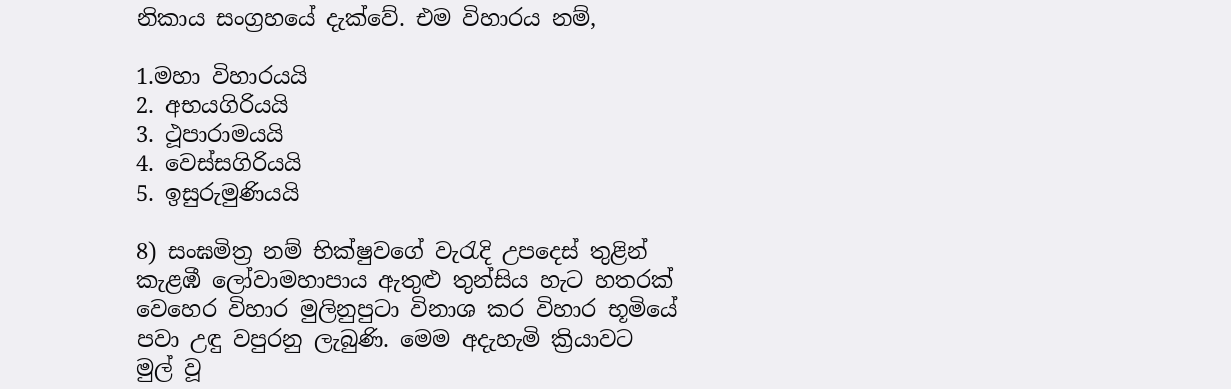නිකාය සංග්‍රහයේ දැක්වේ. එම විහාරය නම්,

1.මහා විහාරයයි
2. අභයගිරියයි
3. ථූපාරාමයයි
4. වෙස්සගිරියයි
5. ඉසුරුමුණියයි

8) සංඝමිත්‍ර නම් භික්ෂුවගේ වැරැදි උපදෙස් තුළින් කැළඹී ලෝවාමහාපාය ඇතුළු තුන්සිය හැට හතරක් වෙහෙර විහාර මුලිනුපුටා විනාශ කර විහාර භූමියේ පවා උඳු වපුරනු ලැබුණි. මෙම අදැහැමි ක්‍රියාවට මුල් වූ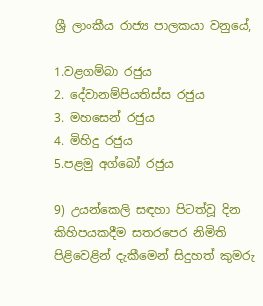ශ්‍රී ලාංකීය රාජ්‍ය පාලකයා වනුයේ,

1.වළගම්බා රජුය
2. දේවානම්පියතිස්ස රජුය
3. මහසෙන් රජුය
4. මිහිදු රජුය
5.පළමු අග්බෝ රජුය

9) උයන්කෙලි සඳහා පිටත්වූ දින කිහිපයකදීම සතරපෙර නිමිති පිළිවෙළින් දැකීමෙන් සිදුහත් කුමරු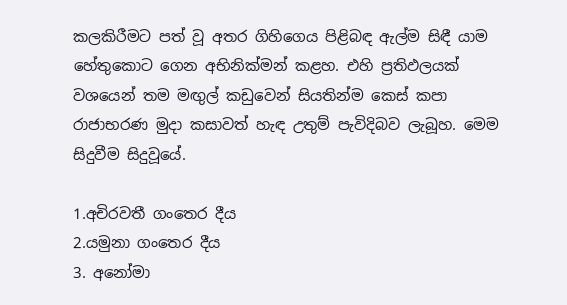කලකිරීමට පත් වූ අතර ගිහිගෙය පිළිබඳ ඇල්ම සිඳී යාම හේතුකොට ගෙන අභිනික්මන් කළහ. එහි ප්‍රතිඵලයක් වශයෙන් තම මඟුල් කඩුවෙන් සියතින්ම කෙස් කපා රාජාභරණ මුදා කසාවත් හැඳ උතුම් පැවිදිබව ලැබූහ. මෙම සිදුවීම සිදුවූයේ.

1.අචිරවතී ගංතෙර දීය
2.යමුනා ගංතෙර දීය
3. අනෝමා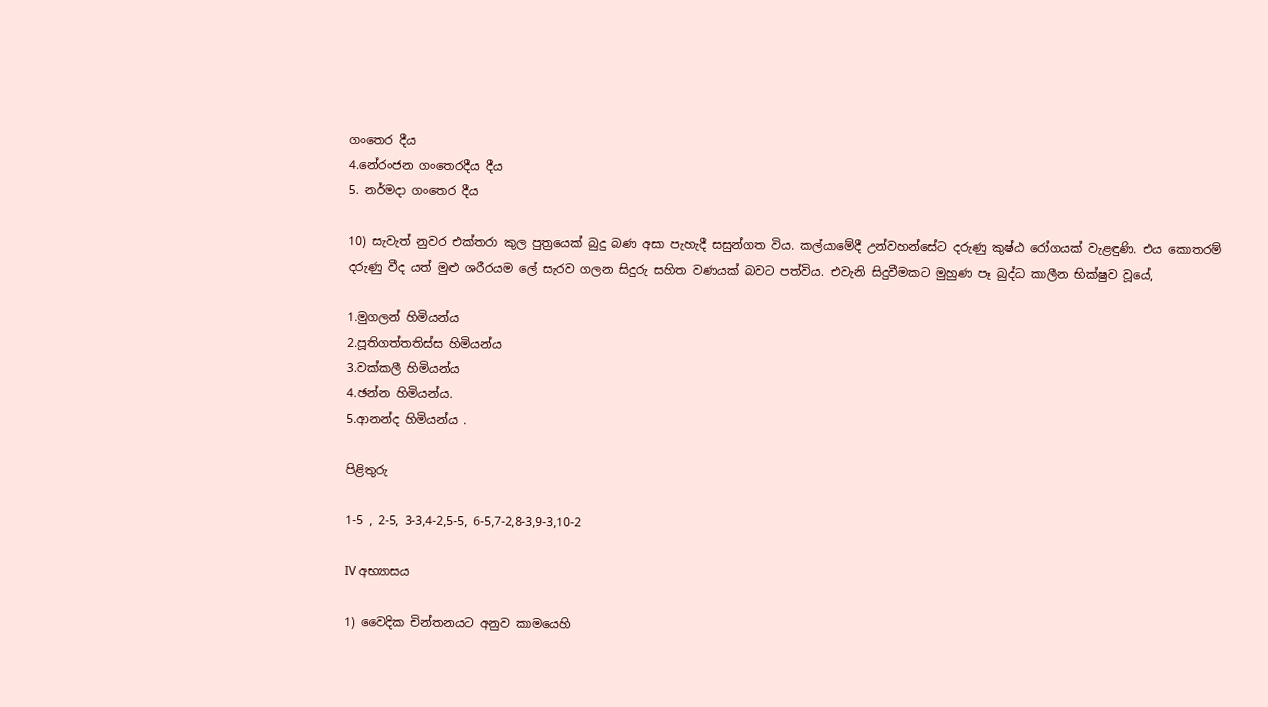ගංතෙර දීය
4.නේරංජන ගංතෙරදීය දීය
5. නර්මදා ගංතෙර දීය

10) සැවැත් නුවර එක්තරා කුල පුත්‍රයෙක් බුදු බණ අසා පැහැදී සසුන්ගත විය. කල්යාමේදී උන්වහන්සේට දරුණු කුෂ්ඨ රෝගයක් වැළඳුණි. එය කොතරම් දරුණු වීද යත් මුළු ශරීරයම ලේ සැරව ගලන සිදුරු සහිත වණයක් බවට පත්විය. එවැනි සිදුවීමකට මුහුණ පෑ බුද්ධ කාලීන භික්ෂුව වූයේ,

1.මුගලන් හිමියන්ය
2.පූතිගත්තතිස්ස හිමියන්ය
3.වක්කලී හිමියන්ය
4.ඡන්න හිමියන්ය.
5.ආනන්ද හිමියන්ය .

පිළිතුරු

1-5 , 2-5, 3-3,4-2,5-5, 6-5,7-2,8-3,9-3,10-2

IV අභ්‍යාසය

1) වෛදික චින්තනයට අනුව කාමයෙහි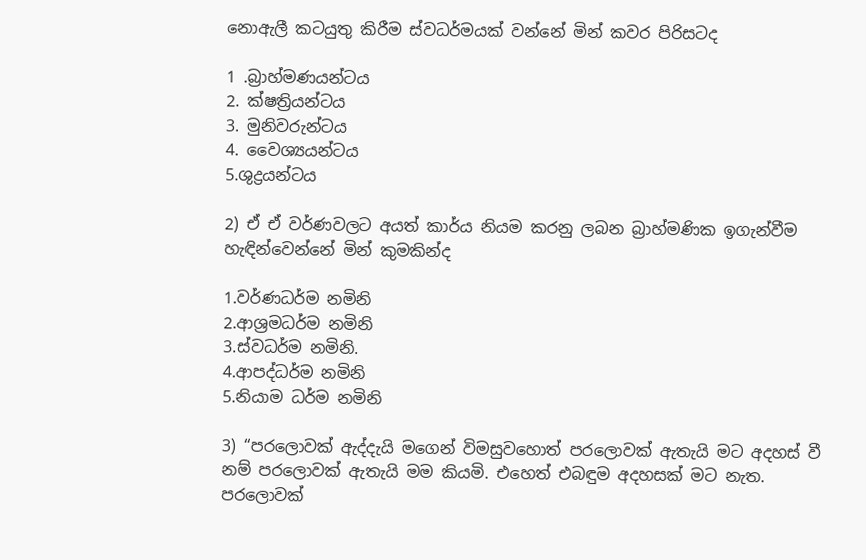නොඇලී කටයුතු කිරීම ස්වධර්මයක් වන්නේ මින් කවර පිරිසටද

1 .බ්‍රාහ්මණයන්ටය
2. ක්ෂත්‍රියන්ටය
3. මුනිවරුන්ටය
4. වෛශ්‍යයන්ටය
5.ශුද්‍රයන්ටය

2) ඒ ඒ වර්ණවලට අයත් කාර්ය නියම කරනු ලබන බ්‍රාහ්මණික ඉගැන්වීම හැඳින්වෙන්නේ මින් කුමකින්ද

1.වර්ණධර්ම නමිනි
2.ආශ්‍රමධර්ම නමිනි
3.ස්වධර්ම නමිනි.
4.ආපද්ධර්ම නමිනි
5.නියාම ධර්ම නමිනි

3) “පරලොවක් ඇද්දැයි මගෙන් විමසුවහොත් පරලොවක් ඇතැයි මට අදහස් වී නම් පරලොවක් ඇතැයි මම කියමි. එහෙත් එබඳුම අදහසක් මට නැත. පරලොවක්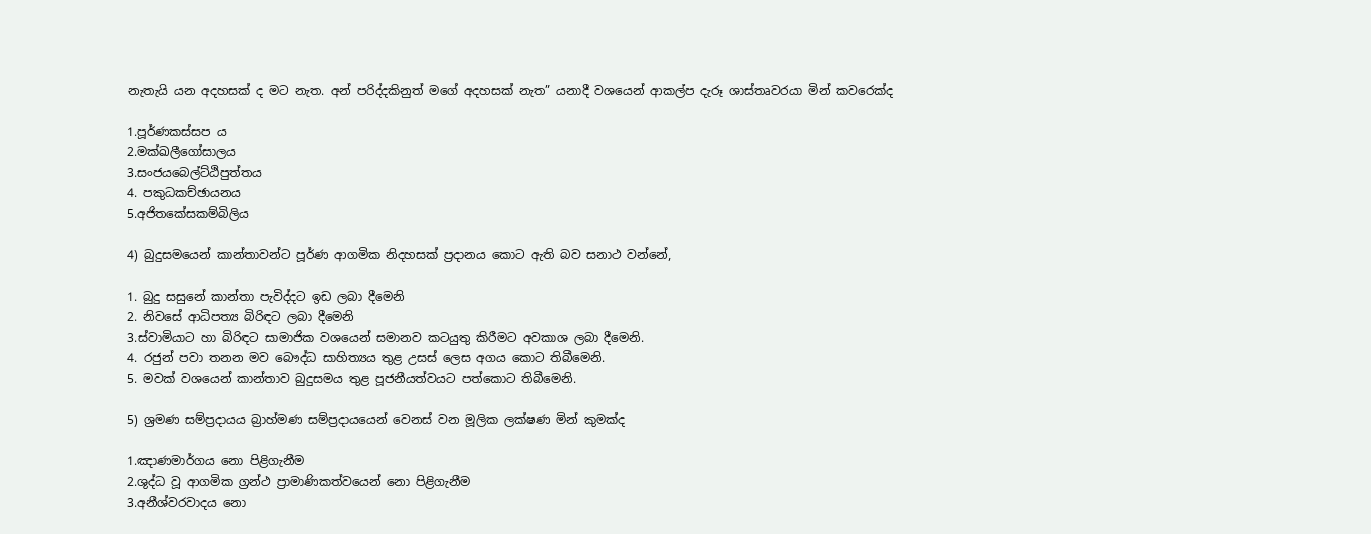නැතැයි යන අදහසක් ද මට නැත. අන් පරිද්දකිනුත් මගේ අදහසක් නැත” යනාදී වශයෙන් ආකල්ප දැරූ ශාස්තෘවරයා මින් කවරෙක්ද

1.පූර්ණකස්සප ය
2.මක්ඛලීගෝසාලය
3.සංජයබෙල්ට්ඨිපුත්තය
4. පකුධකච්ඡායනය
5.අජිතකේසකම්බිලිය

4) බුදුසමයෙන් කාන්තාවන්ට පූර්ණ ආගමික නිදහසක් ප්‍රදානය කොට ඇති බව සනාථ වන්නේ,

1. බුදු සසුනේ කාන්තා පැවිද්දට ඉඩ ලබා දීමෙනි
2. නිවසේ ආධිපත්‍ය බිරිඳට ලබා දීමෙනි
3.ස්වාමියාට හා බිරිඳට සාමාජික වශයෙන් සමානව කටයුතු කිරීමට අවකාශ ලබා දීමෙනි.
4. රජුන් පවා තනන මව බෞද්ධ සාහිත්‍යය තුළ උසස් ලෙස අගය කොට තිබීමෙනි.
5. මවක් වශයෙන් කාන්තාව බුදුසමය තුළ පූජනීයත්වයට පත්කොට තිබීමෙනි.

5) ශ්‍රමණ සම්ප්‍රදායය බ්‍රාහ්මණ සම්ප්‍රදායයෙන් වෙනස් වන මූලික ලක්ෂණ මින් කුමක්ද

1.ඤාණමාර්ගය නො පිළිගැනීම
2.ශුද්ධ වූ ආගමික ග්‍රන්ථ ප්‍රාමාණිකත්වයෙන් නො පිළිගැනීම
3.අනීශ්වරවාදය නො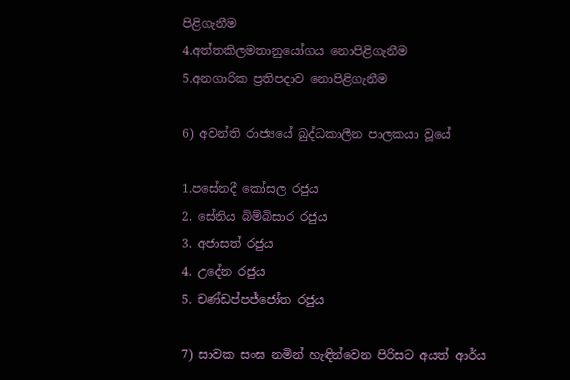පිළිගැනීම
4.අත්තකිලමතානුයෝගය නොපිළිගැනීම
5.අනගාරික ප්‍රතිපදාව නොපිළිගැනීම

6) අවන්ති රාජ්‍යයේ බුද්ධකාලීන පාලකයා වූයේ

1.පසේනදී කෝසල රජුය
2. සේනිය බිම්බිසාර රජුය
3. අජාසත් රජුය
4. උදේන රජුය
5. චණ්ඩප්පජ්ජෝත රජුය

7) සාවක සංඝ නමින් හැඳින්වෙන පිරිසට අයත් ආර්ය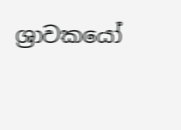ශ්‍රාවකයෝ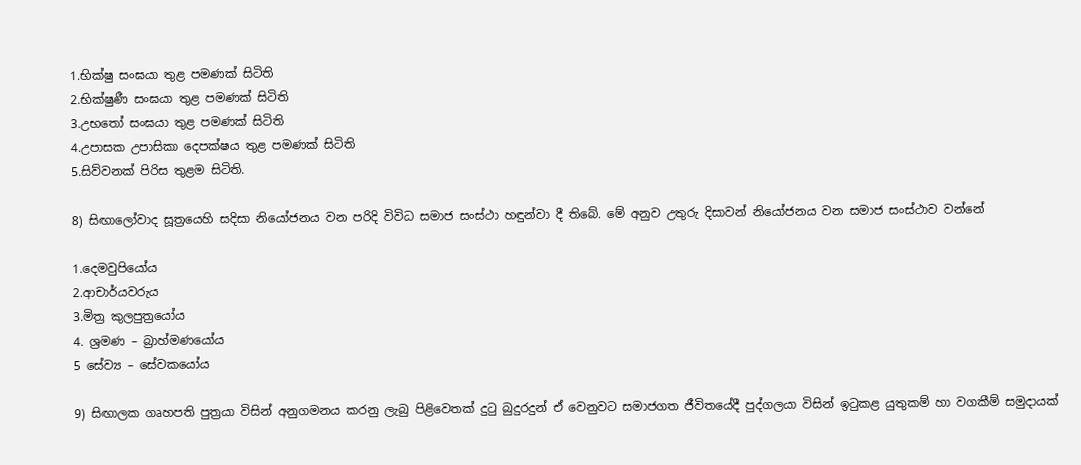1.භික්ෂු සංඝයා තුළ පමණක් සිටිති
2.භික්ෂුණී සංඝයා තුළ පමණක් සිටිති
3.උභතෝ සංඝයා තුළ පමණක් සිටිති
4.උපාසක උපාසිකා දෙපක්ෂය තුළ පමණක් සිටිති
5.සිව්වනක් පිරිස තුළම සිටිති.

8) සිඟාලෝවාද සූත්‍රයෙහි සදිසා නියෝජනය වන පරිදි විවිධ සමාජ සංස්ථා හඳුන්වා දී තිබේ. මේ අනුව උතුරු දිසාවන් නියෝජනය වන සමාජ සංස්ථාව වන්නේ

1.දෙමවුපියෝය
2.ආචාර්යවරුය
3.මිත්‍ර කුලපුත්‍රයෝය
4. ශ්‍රමණ – බ්‍රාහ්මණයෝය
5 සේව්‍ය – සේවකයෝය

9) සිඟාලක ගෘහපති පුත්‍රයා විසින් අනුගමනය කරනු ලැබු පිළිවෙතක් දුටු බුදුරදුන් ඒ වෙනුවට සමාජගත ජීවිතයේදී පුද්ගලයා විසින් ඉටුකළ යුතුකම් හා වගකීම් සමුදායක්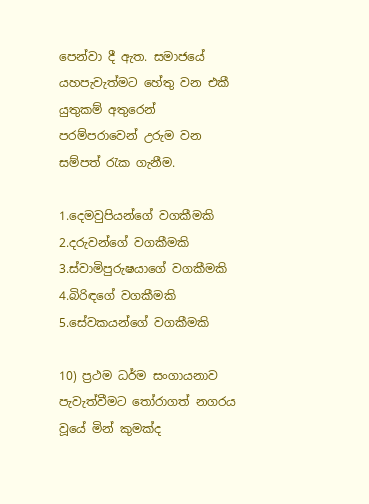පෙන්වා දී ඇත. සමාජයේ යහපැවැත්මට හේතු වන එකී යුතුකම් අතුරෙන් පරම්පරාවෙන් උරුම වන සම්පත් රැක ගැනීම.

1.දෙමවුපියන්ගේ වගකීමකි
2.දරුවන්ගේ වගකීමකි
3.ස්වාමිපුරුෂයාගේ වගකීමකි
4.බිරිඳගේ වගකීමකි
5.සේවකයන්ගේ වගකීමකි

10) ප්‍රථම ධර්ම සංගායනාව පැවැත්වීමට තෝරාගත් නගරය වූයේ මින් කුමක්ද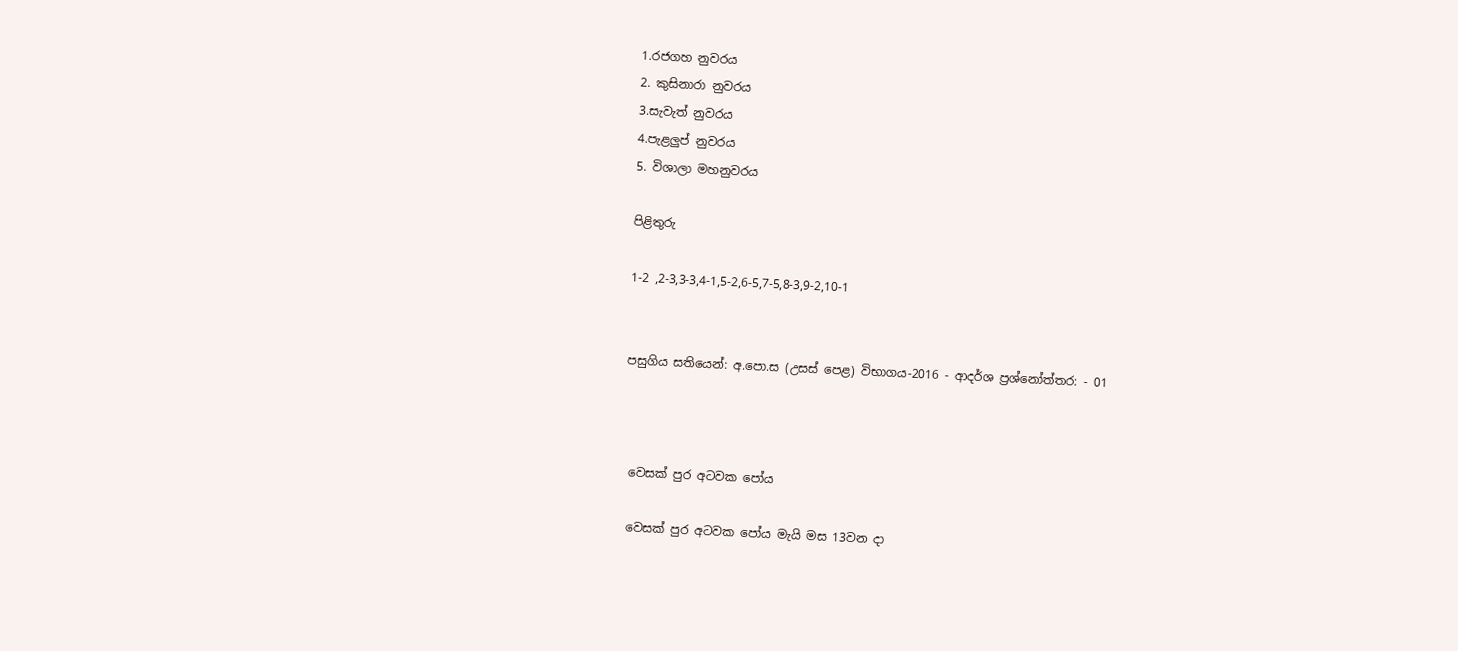1.රජගහ නුවරය
2. කුසිනාරා නුවරය
3.සැවැත් නුවරය
4.පැළලුප් නුවරය
5. විශාලා මහනුවරය

පිළිතුරු

1-2 ,2-3,3-3,4-1,5-2,6-5,7-5,8-3,9-2,10-1


පසුගිය සතියෙන්: අ.පො.ස (උසස් පෙළ) විභාගය-2016 - ආදර්ශ ප්‍රශ්නෝත්තර: - 01



 වෙසක් පුර අටවක පෝය

 වෙසක් පුර අටවක පෝය මැයි මස 13වන දා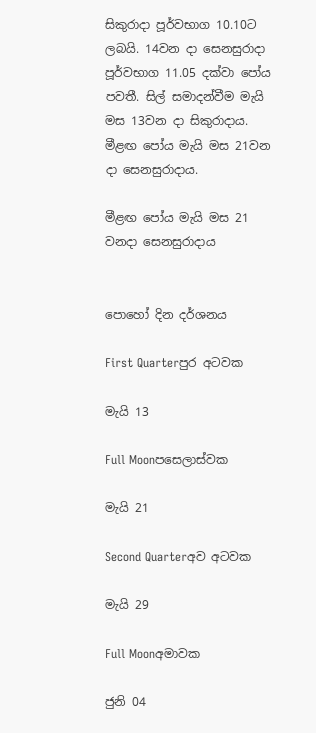සිකුරාදා පූර්වභාග 10.10ට ලබයි. 14වන දා සෙනසුරාදා පූර්වභාග 11.05 දක්වා පෝය පවතී. සිල් සමාදන්වීම මැයි මස 13වන දා සිකුරාදාය. මීළඟ පෝය මැයි මස 21වන දා සෙනසුරාදාය.

මීළඟ පෝය මැයි මස 21 වනදා සෙනසුරාදාය


පොහෝ දින දර්ශනය

First Quarterපුර අටවක

මැයි 13

Full Moonපසෙලාස්වක

මැයි 21

Second Quarterඅව අටවක

මැයි 29

Full Moonඅමාවක

ජුනි 04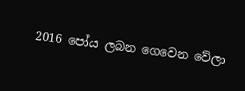2016 පෝය ලබන ගෙවෙන වේලා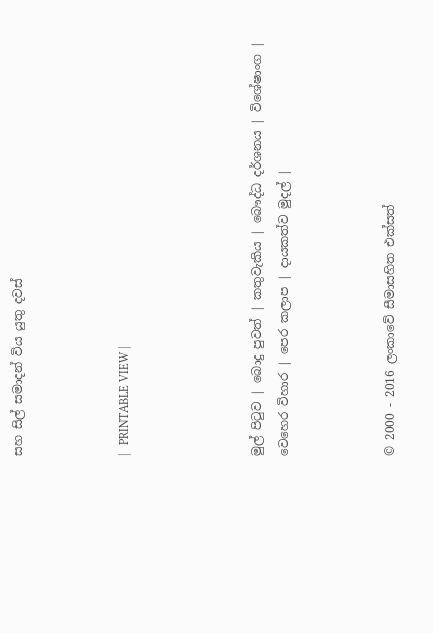සහ සිල් සමාදන් විය යුතු දවස්



|   PRINTABLE VIEW |




මුල් පිටුව | බොදු පුවත් | කතුවැකිය | බෞද්ධ දර්ශනය | විශේෂාංග | වෙහෙර විහාර | පෙර කලාප | දායකත්ව මුදල් |



© 2000 - 2016 ලංකාවේ සීමාසහිත එක්සත්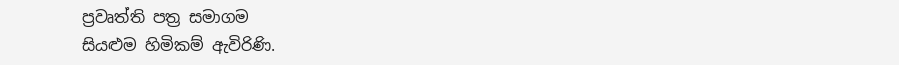ප්‍රවෘත්ති පත්‍ර සමාගම
සියළුම හිමිකම් ඇවිරිණි.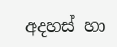අදහස් හා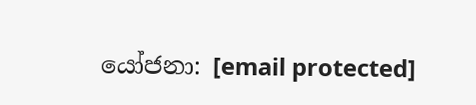යෝජනා: [email protected]